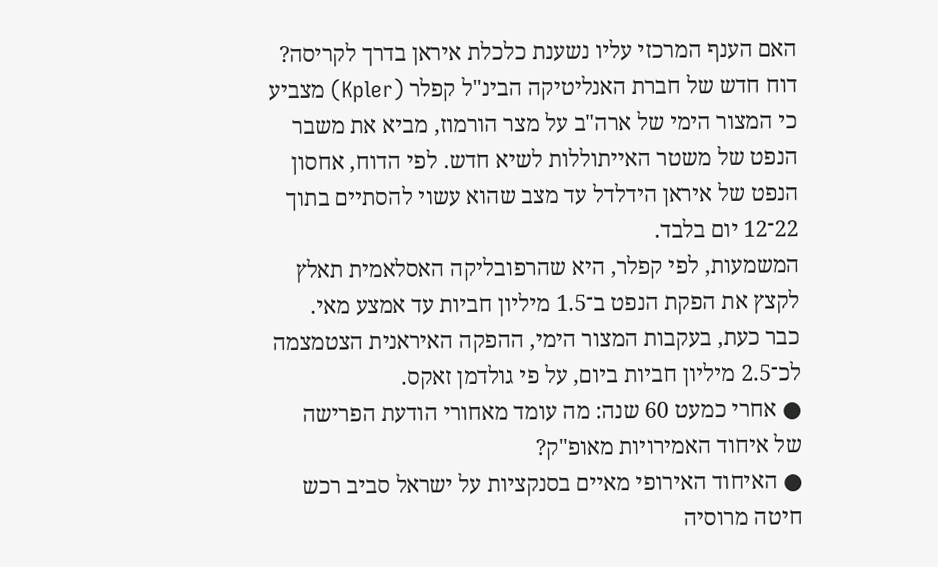האם הענף המרכזי עליו נשענת כלכלת איראן בדרך לקריסה? דוח חדש של חברת האנליטיקה הבינ"ל קפלר (Kpler) מצביע כי המצור הימי של ארה"ב על מצר הורמוז, מביא את משבר הנפט של משטר האייתוללות לשיא חדש. לפי הדוח, אחסון הנפט של איראן הידלדל עד מצב שהוא עשוי להסתיים בתוך 22־12 יום בלבד.
המשמעות, לפי קפלר, היא שהרפובליקה האסלאמית תאלץ לקצץ את הפקת הנפט ב־1.5 מיליון חביות עד אמצע מאי. כבר כעת, בעקבות המצור הימי, ההפקה האיראנית הצטמצמה לכ־2.5 מיליון חביות ביום, על פי גולדמן זאקס.
● אחרי כמעט 60 שנה: מה עומד מאחורי הודעת הפרישה של איחוד האמירויות מאופ"ק?
● האיחוד האירופי מאיים בסנקציות על ישראל סביב רכש חיטה מרוסיה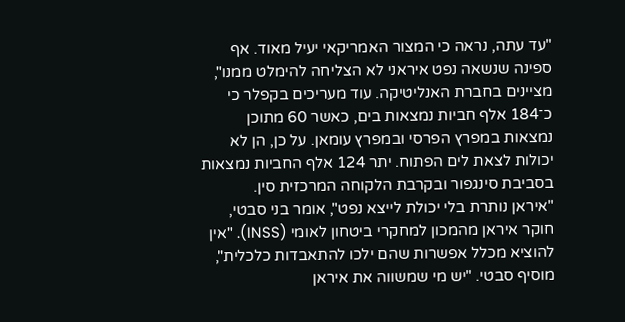"עד עתה, נראה כי המצור האמריקאי יעיל מאוד. אף ספינה שנשאה נפט איראני לא הצליחה להימלט ממנו", מציינים בחברת האנליטיקה. עוד מעריכים בקפלר כי כ־184 אלף חביות נמצאות בים, כאשר 60 מתוכן נמצאות במפרץ הפרסי ובמפרץ עומאן. על כן, הן לא יכולות לצאת לים הפתוח. יתר 124 אלף החביות נמצאות בסביבת סינגפור ובקרבת הלקוחה המרכזית סין.
"איראן נותרת בלי יכולת לייצא נפט", אומר בני סבטי, חוקר איראן מהמכון למחקרי ביטחון לאומי (INSS). "אין להוציא מכלל אפשרות שהם ילכו להתאבדות כלכלית", מוסיף סבטי. "יש מי שמשווה את איראן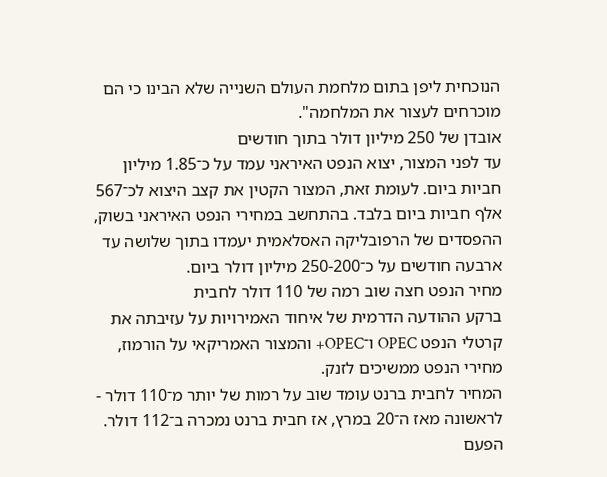הנוכחית ליפן בתום מלחמת העולם השנייה שלא הבינו כי הם מוכרחים לעצור את המלחמה".
אובדן של 250 מיליון דולר בתוך חודשים
עד לפני המצור, יצוא הנפט האיראני עמד על כ־1.85 מיליון חביות ביום. לעומת זאת, המצור הקטין את קצב היצוא לכ־567 אלף חביות ביום בלבד. בהתחשב במחירי הנפט האיראני בשוק, ההפסדים של הרפובליקה האסלאמית יעמדו בתוך שלושה עד ארבעה חודשים על כ־250-200 מיליון דולר ביום.
מחיר הנפט חצה שוב רמה של 110 דולר לחבית
ברקע ההודעה הדרמית של איחוד האמירויות על עזיבתה את קרטלי הנפט OPEC ו־OPEC+ והמצור האמריקאי על הורמוז, מחירי הנפט ממשיכים לזנק.
המחיר לחבית ברנט עומד שוב על רמות של יותר מ־110 דולר - לראשונה מאז ה־20 במרץ, אז חבית ברנט נמכרה ב־112 דולר. הפעם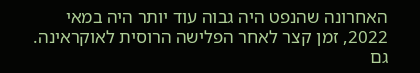האחרונה שהנפט היה גבוה עוד יותר היה במאי 2022, זמן קצר לאחר הפלישה הרוסית לאוקראינה.
גם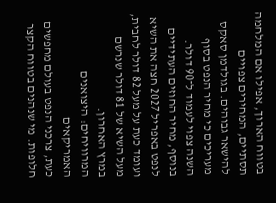בטווח הארוך, אפילו אם המלחמה תסתיים, המחירים צפויים להישאר גבוהים. בגולדמן סאקס מעריכים כי מחיר הנפט בסוף השנה צפוי לעמוד ל־90 דולר. בנוסף, מחיר החוזים העתידיים לנפט באפריל 2027 חצה את השיא ועומד כעת על מעל 82 דולר לחבית, מעל השיא של 81 דולר שנרשם במרץ האחרון.
המרוויחים: היצואנים האמריקאים
כעת, צרכני הנפט בעולם מחפשים חלופות. מי שנהנים בטווח הקצר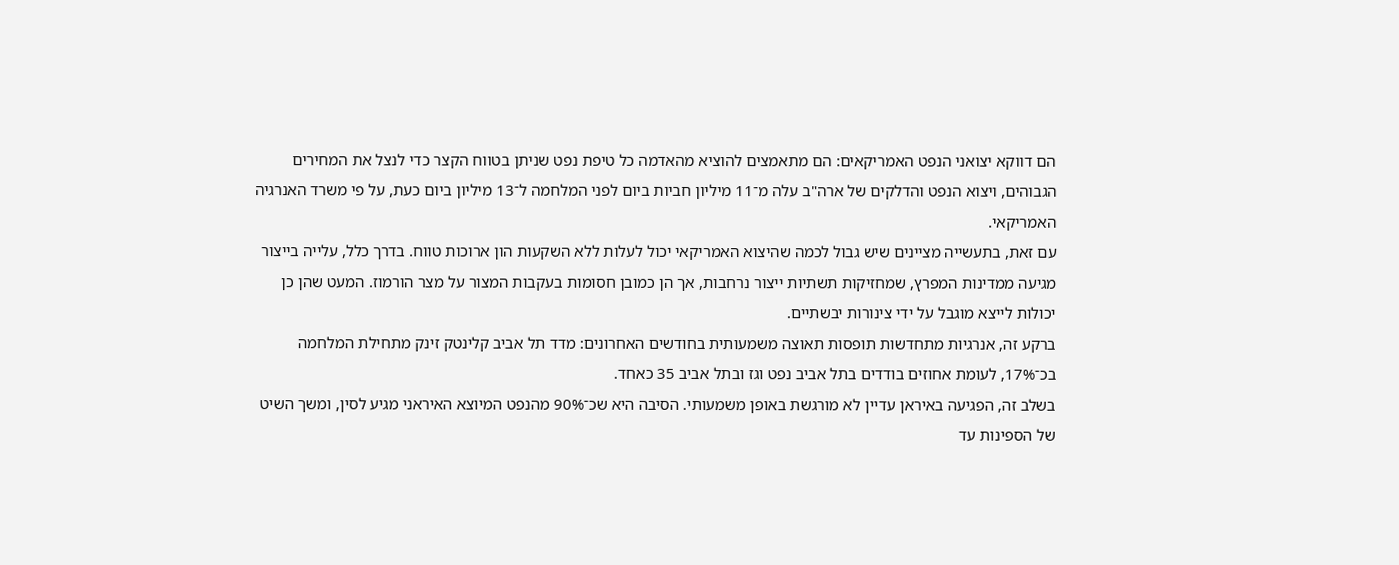הם דווקא יצואני הנפט האמריקאים: הם מתאמצים להוציא מהאדמה כל טיפת נפט שניתן בטווח הקצר כדי לנצל את המחירים הגבוהים, ויצוא הנפט והדלקים של ארה"ב עלה מ־11 מיליון חביות ביום לפני המלחמה ל־13 מיליון ביום כעת, על פי משרד האנרגיה האמריקאי.
עם זאת, בתעשייה מציינים שיש גבול לכמה שהיצוא האמריקאי יכול לעלות ללא השקעות הון ארוכות טווח. בדרך כלל, עלייה בייצור מגיעה ממדינות המפרץ, שמחזיקות תשתיות ייצור נרחבות, אך הן כמובן חסומות בעקבות המצור על מצר הורמוז. המעט שהן כן יכולות לייצא מוגבל על ידי צינורות יבשתיים.
ברקע זה, אנרגיות מתחדשות תופסות תאוצה משמעותית בחודשים האחרונים: מדד תל אביב קלינטק זינק מתחילת המלחמה בכ־17%, לעומת אחוזים בודדים בתל אביב נפט וגז ובתל אביב 35 כאחד.
בשלב זה, הפגיעה באיראן עדיין לא מורגשת באופן משמעותי. הסיבה היא שכ־90% מהנפט המיוצא האיראני מגיע לסין, ומשך השיט של הספינות עד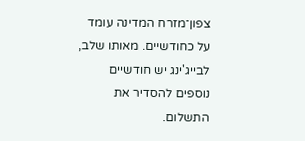צפון־מזרח המדינה עומד על כחודשיים. מאותו שלב, לבייג'ינג יש חודשיים נוספים להסדיר את התשלום.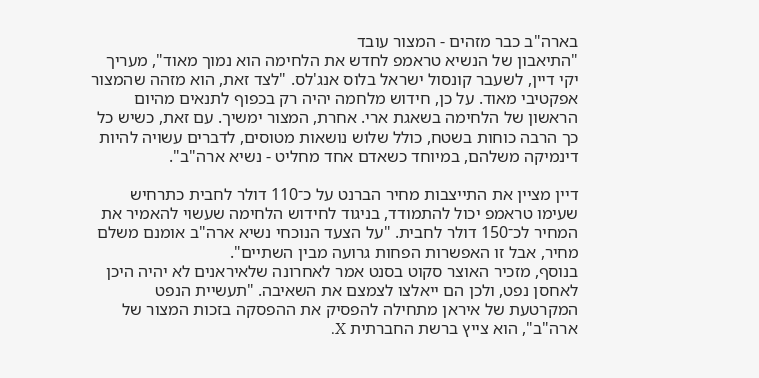בארה"ב כבר מזהים - המצור עובד
"התיאבון של הנשיא טראמפ לחדש את הלחימה הוא נמוך מאוד", מעריך יקי דיין, לשעבר קונסול ישראל בלוס אנג'לס. "לצד זאת, הוא מזהה שהמצור אפקטיבי מאוד. על כן, חידוש מלחמה יהיה רק בכפוף לתנאים מהיום הראשון של הלחימה בשאגת ארי. אחרת, המצור ימשיך. עם זאת, כשיש כל כך הרבה כוחות בשטח, כולל שלוש נושאות מטוסים, לדברים עשויה להיות דינמיקה משלהם, במיוחד כשאדם אחד מחליט - נשיא ארה"ב".

דיין מציין את התייצבות מחיר הברנט על כ־110 דולר לחבית כתרחיש שעימו טראמפ יכול להתמודד, בניגוד לחידוש הלחימה שעשוי להאמיר את המחיר לכ־150 דולר לחבית. "על הצעד הנוכחי נשיא ארה"ב אומנם משלם מחיר, אבל זו האפשרות הפחות גרועה מבין השתיים".
בנוסף, מזכיר האוצר סקוט בסנט אמר לאחרונה שלאיראנים לא יהיה היכן לאחסן נפט, ולכן הם ייאלצו לצמצם את השאיבה. "תעשיית הנפט המקרטעת של איראן מתחילה להפסיק את ההפסקה בזכות המצור של ארה"ב", הוא צייץ ברשת החברתית X.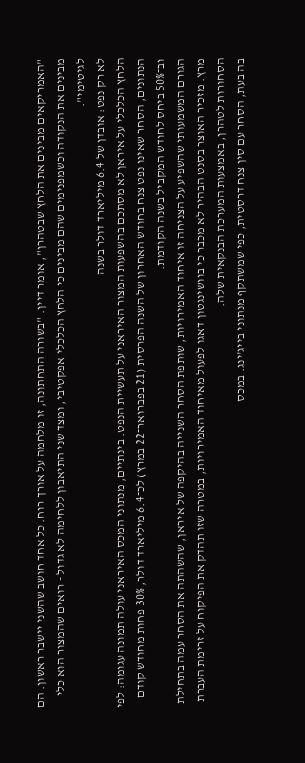"האמריקאים מבינים את הלחץ שבטהרן", אומר דיין. "בשורה התחתונה, זו מלחמה על אורך רוח. כל אחד חושב שהשני יישבר ראשון. הם מבינים את הנקודה וכשמפנימים שהם מבינים כי הלחץ הכלכלי אפקטיבי, ומצד שני התיאבון ללחימה לא גדול - רואים שהמצור הוא כלי לגיטימי".
לא רק נפט: אובדן של 6.4 מיליארד דולר בשנה
הלחץ הכלכלי על איראן לא מסתכם בהשפעות המצור האיראני על תעשיית הנפט. בינתיים, מנתוני המכס האיראני עולה תמונה עגומה: לפי הנתונים, הסחר שאינו נפט צנח בחודש האחרון של השנה הפרסית (21 בפברואר־22 במרץ) לכ־6.4 מיליארד דולר, 30% פחות מחודש קודם וב־50% ביחס לחודש המקביל בשנה הקודמת.
הגורם המשמעותי שהשפיע על הצניחה זו איחוד האמירויות, שותפת הסחר השנייה בהיקפה של איראן, שהשהתה את הסחר עמה בתחילת מרץ. מזכיר האוצר בסנט הבהיר לא מכבר כי בוושינגטון דאגו לפעול מאיחוד האמירויות, במטרה שזו תהדק את הפיקוח על זרימת העברת הסחורות לטהרן, באמצעות המערכת הבנקאית שלה.
בה בעת, הסחר עם סין צנח דרסטית, כפי שמשתקף מנתוני בייג'ינג. במכס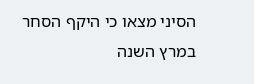הסיני מצאו כי היקף הסחר במרץ השנה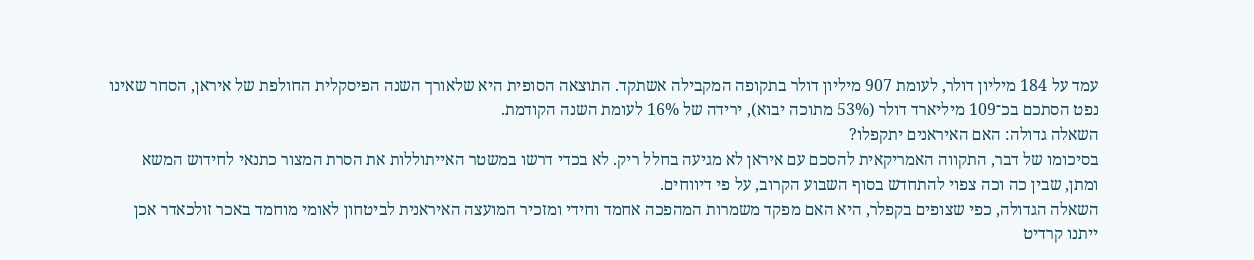עמד על 184 מיליון דולר, לעומת 907 מיליון דולר בתקופה המקבילה אשתקד. התוצאה הסופית היא שלאורך השנה הפיסקלית החולפת של איראן, הסחר שאינו נפט הסתכם בכ־109 מיליארד דולר (53% מתוכה יבוא), ירידה של 16% לעומת השנה הקודמת.
השאלה גדולה: האם האיראנים יתקפלו?
בסיכומו של דבר, התקווה האמריקאית להסכם עם איראן לא מגיעה בחלל ריק. לא בכדי דרשו במשטר האייתוללות את הסרת המצור כתנאי לחידוש המשא ומתן, שבין כה וכה צפוי להתחדש בסוף השבוע הקרוב, על פי דיווחים.
השאלה הגדולה, כפי שצופים בקפלר, היא האם מפקד משמרות המהפכה אחמד וחידי ומזכיר המועצה האיראנית לביטחון לאומי מוחמד באכר זולכאדר אכן ייתנו קרדיט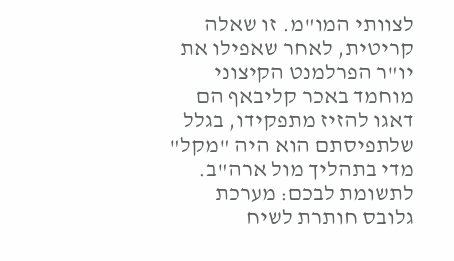לצוותי המו"מ. זו שאלה קריטית, לאחר שאפילו את יו"ר הפרלמנט הקיצוני מוחמד באכר קליבאף הם דאגו להזיז מתפקידו, בגלל שלתפיסתם הוא היה "מקל" מדי בתהליך מול ארה"ב.
לתשומת לבכם: מערכת גלובס חותרת לשיח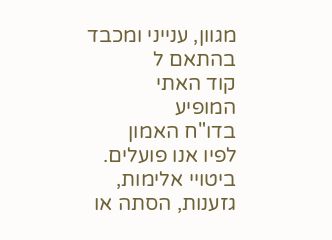מגוון, ענייני ומכבד בהתאם ל
קוד האתי
המופיע
בדו"ח האמון
לפיו אנו פועלים. ביטויי אלימות, גזענות, הסתה או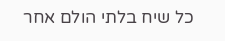כל שיח בלתי הולם אחר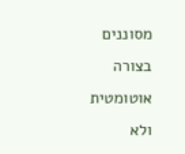מסוננים בצורה
אוטומטית ולא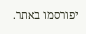יפורסמו באתר.